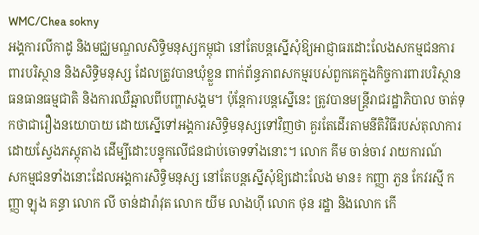WMC/Chea sokny
អង្គការលីកាដូ និងមជ្ឈមណ្ឌលសិទ្ធិមនុស្សកម្ពុជា នៅតែបន្តស្នើសុំឱ្យអាជ្ញាធរដោះលែងសកម្មជនការពារបរិស្ថាន និងសិទ្ធិមនុស្ស ដែលត្រូវបានឃុំខ្លួន ពាក់ព័ន្ធភាពសកម្មរបស់ពួកគេក្នុងកិច្ចការពារបរិស្ថាន ធនធានធម្មជាតិ និងការឈឺឆ្អាលពីបញ្ហាសង្គម។ ប៉ុន្តែការបន្តស្នើនេះ ត្រូវបានមន្ត្រីរាជរដ្ឋាភិបាល ចាត់ទុកថាជារឿងនយោបាយ ដោយស្នើទៅអង្គការសិទ្ធិមនុស្សទៅវិញថា គួរតែដើរតាមនីតិវិធីរបស់តុលាការ ដោយស្វែងភស្ដុតាង ដើម្បីដោះបន្ទុកលើជនជាប់ចោទទាំងនោះ។ លោក គីម ចាន់ចាវ រាយការណ៍
សកម្មជនទាំងនោះដែលអង្គការសិទ្ធិមនុស្ស នៅតែបន្តស្នើសុំឱ្យដោះលែង មាន៖ កញ្ញា ភួន កែវរស្មី កញ្ញា ឡុង គន្ធា លោក លី ចាន់ដារ៉ាវុត លោក យីម លាងហ៊ី លោក ថុន រដ្ឋា និងលោក កើ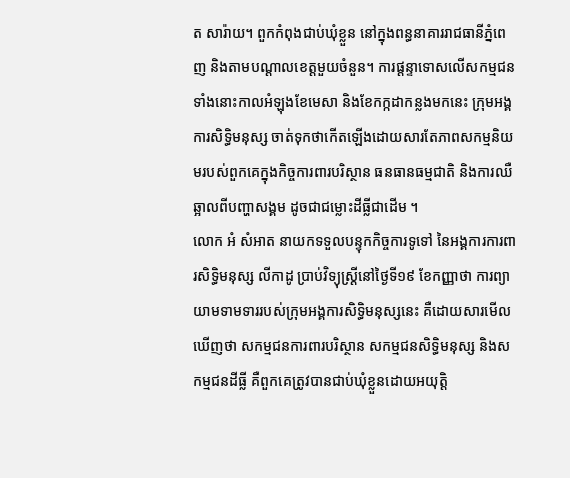ត សារ៉ាយ។ ពួកកំពុងជាប់ឃុំខ្លួន នៅក្នុងពន្ធនាគាររាជធានីភ្នំពេញ និងតាមបណ្ដាលខេត្តមួយចំនួន។ ការផ្តន្ទាទោសលើសកម្មជនទាំងនោះកាលអំឡុងខែមេសា និងខែកក្កដាកន្លងមកនេះ ក្រុមអង្គការសិទ្ធិមនុស្ស ចាត់ទុកថាកើតឡើងដោយសារតែភាពសកម្មនិយមរបស់ពួកគេក្នុងកិច្ចការពារបរិស្ថាន ធនធានធម្មជាតិ និងការឈឺឆ្អាលពីបញ្ហាសង្គម ដូចជាជម្លោះដីធ្លីជាដើម ។
លោក អំ សំអាត នាយកទទួលបន្ទុកកិច្ចការទូទៅ នៃអង្គការការពារសិទ្ធិមនុស្ស លីកាដូ ប្រាប់វិទ្យុស្ដ្រីនៅថ្ងៃទី១៩ ខែកញ្ញាថា ការព្យាយាមទាមទាររបស់ក្រុមអង្គការសិទ្ធិមនុស្សនេះ គឺដោយសារមើលឃើញថា សកម្មជនការពារបរិស្ថាន សកម្មជនសិទ្ធិមនុស្ស និងសកម្មជនដីធ្លី គឺពួកគេត្រូវបានជាប់ឃុំខ្លួនដោយអយុត្តិ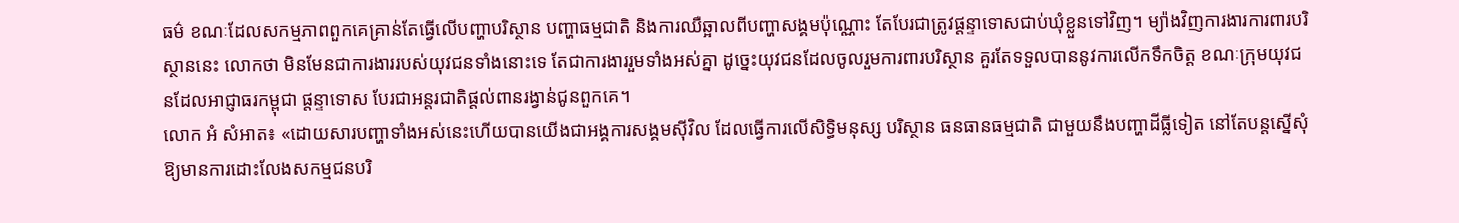ធម៌ ខណៈដែលសកម្មភាពពួកគេគ្រាន់តែធ្វើលើបញ្ហាបរិស្ថាន បញ្ហាធម្មជាតិ និងការឈឺឆ្អាលពីបញ្ហាសង្គមប៉ុណ្ណោះ តែបែរជាត្រូវផ្តន្ទាទោសជាប់ឃុំខ្លួនទៅវិញ។ ម្យ៉ាងវិញការងារការពារបរិស្ថាននេះ លោកថា មិនមែនជាការងាររបស់យុវជនទាំងនោះទេ តែជាការងាររួមទាំងអស់គ្នា ដូច្នេះយុវជនដែលចូលរួមការពារបរិស្ថាន គួរតែទទួលបាននូវការលើកទឹកចិត្ត ខណៈក្រុមយុវជនដែលអាជ្ញាធរកម្ពុជា ផ្តន្ទាទោស បែរជាអន្តរជាតិផ្ដល់ពានរង្វាន់ជូនពួកគេ។
លោក អំ សំអាត៖ «ដោយសារបញ្ហាទាំងអស់នេះហើយបានយើងជាអង្គការសង្គមស៊ីវិល ដែលធ្វើការលើសិទ្ធិមនុស្ស បរិស្ថាន ធនធានធម្មជាតិ ជាមួយនឹងបញ្ហាដីធ្លីទៀត នៅតែបន្តស្នើសុំឱ្យមានការដោះលែងសកម្មជនបរិ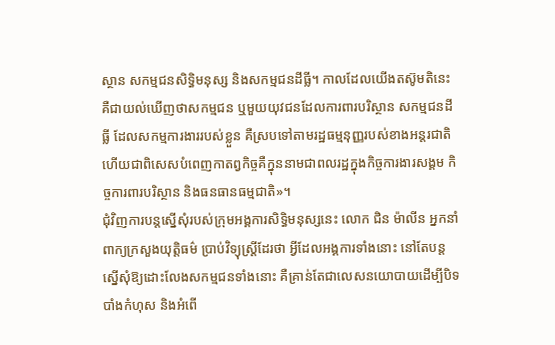ស្ថាន សកម្មជនសិទ្ធិមនុស្ស និងសកម្មជនដីធ្លី។ កាលដែលយើងតស៊ូមតិនេះ គឺជាយល់ឃើញថាសកម្មជន ឬមួយយុវជនដែលការពារបរិស្ថាន សកម្មជនដីធ្លី ដែលសកម្មការងាររបស់ខ្លួន គឺស្របទៅតាមរដ្ឋធម្មនុញ្ញរបស់ខាងអន្តរជាតិ ហើយជាពិសេសបំពេញកាតព្វកិច្ចគឺក្នុននាមជាពលរដ្ឋក្នុងកិច្ចការងារសង្គម កិច្ចការពារបរិស្ថាន និងធនធានធម្មជាតិ»។
ជុំវិញការបន្តស្នើសុំរបស់ក្រុមអង្គការសិទ្ធិមនុស្សនេះ លោក ជិន ម៉ាលីន អ្នកនាំពាក្យក្រសួងយុត្តិធម៌ ប្រាប់វិទ្យុស្ដ្រីដែរថា អ្វីដែលអង្គការទាំងនោះ នៅតែបន្តស្នើសុំឱ្យដោះលែងសកម្មជនទាំងនោះ គឺគ្រាន់តែជាលេសនយោបាយដើម្បីបិទបាំងកំហុស និងអំពើ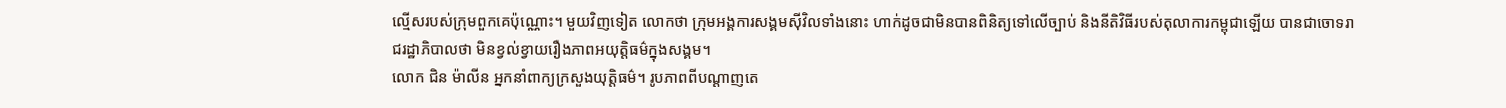ល្មើសរបស់ក្រុមពួកគេប៉ុណ្ណោះ។ មួយវិញទៀត លោកថា ក្រុមអង្គការសង្គមស៊ីវិលទាំងនោះ ហាក់ដូចជាមិនបានពិនិត្យទៅលើច្បាប់ និងនីតិវិធីរបស់តុលាការកម្ពុជាឡើយ បានជាចោទរាជរដ្ឋាភិបាលថា មិនខ្វល់ខ្វាយរឿងភាពអយុត្តិធម៌ក្នុងសង្គម។
លោក ជិន ម៉ាលីន អ្នកនាំពាក្យក្រសួងយុត្តិធម៌។ រូបភាពពីបណ្ដាញតេ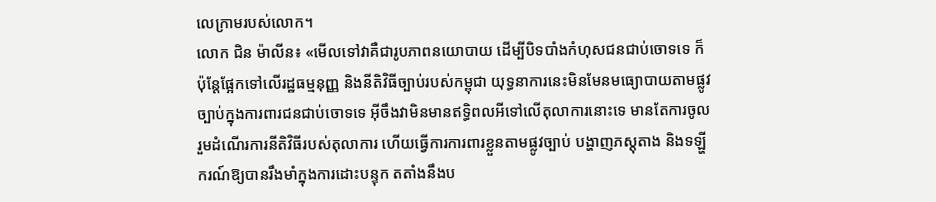លេក្រាមរបស់លោក។
លោក ជិន ម៉ាលីន៖ «មើលទៅវាគឺជារូបភាពនយោបាយ ដើម្បីបិទបាំងកំហុសជនជាប់ចោទទេ ក៏ប៉ុន្តែផ្អែកទៅលើរដ្ឋធម្មនុញ្ញ និងនីតិវិធីច្បាប់របស់កម្ពុជា យុទ្ធនាការនេះមិនមែនមធ្យោបាយតាមផ្លូវច្បាប់ក្នុងការពារជនជាប់ចោទទេ អ៊ីចឹងវាមិនមានឥទ្ធិពលអីទៅលើតុលាការនោះទេ មានតែការចូលរួមដំណើរការនីតិវិធីរបស់តុលាការ ហើយធ្វើការការពារខ្លួនតាមផ្លូវច្បាប់ បង្ហាញភស្ដុតាង និងទឡ្ហីករណ៍ឱ្យបានរឹងមាំក្នុងការដោះបន្ទុក តតាំងនឹងប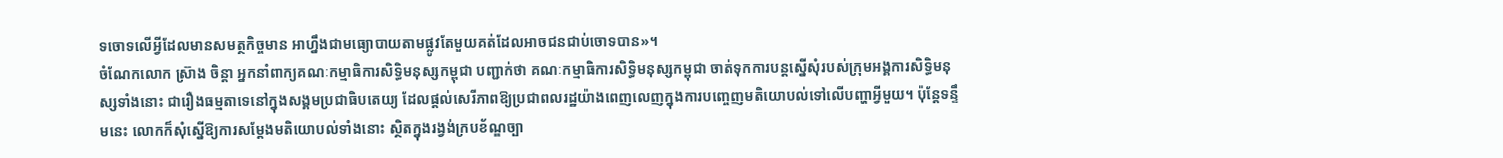ទចោទលើអ្វីដែលមានសមត្ថកិច្ចមាន អាហ្នឹងជាមធ្យោបាយតាមផ្លូវតែមួយគត់ដែលអាចជនជាប់ចោទបាន»។
ចំណែកលោក ស្រ៊ាង ចិន្តា អ្នកនាំពាក្យគណៈកម្មាធិការសិទ្ធិមនុស្សកម្ពុជា បញ្ជាក់ថា គណៈកម្មាធិការសិទ្ធិមនុស្សកម្ពុជា ចាត់ទុកការបន្តស្នើសុំរបស់ក្រុមអង្គការសិទ្ធិមនុស្សទាំងនោះ ជារឿងធម្មតាទេនៅក្នុងសង្គមប្រជាធិបតេយ្យ ដែលផ្ដល់សេរីភាពឱ្យប្រជាពលរដ្ឋយ៉ាងពេញលេញក្នុងការបញ្ចេញមតិយោបល់ទៅលើបញ្ហាអ្វីមួយ។ ប៉ុន្តែទន្ទឹមនេះ លោកក៏សុំស្នើឱ្យការសម្ដែងមតិយោបល់ទាំងនោះ ស្ថិតក្នុងរង្វង់ក្របខ័ណ្ឌច្បា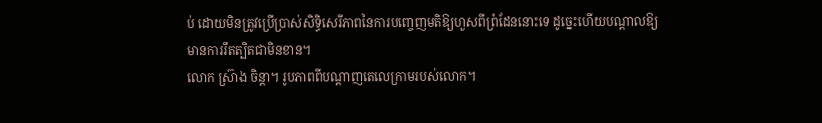ប់ ដោយមិនត្រូវប្រើប្រាស់សិទ្ធិសេរីភាពនៃការបញ្ចេញមតិឱ្យហួសពីព្រំដែននោះទេ ដូច្នេះហើយបណ្ដាលឱ្យមានការរឹតត្បិតជាមិនខាន។
លោក ស្រ៊ាង ចិន្តា។ រូបភាពពីបណ្ដាញតេលេក្រាមរបស់លោក។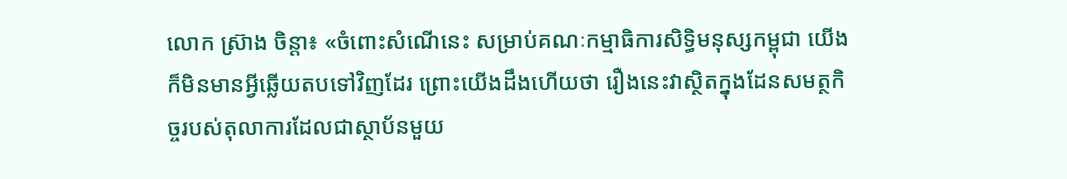លោក ស្រ៊ាង ចិន្តា៖ «ចំពោះសំណើនេះ សម្រាប់គណៈកម្មាធិការសិទ្ធិមនុស្សកម្ពុជា យើងក៏មិនមានអ្វីឆ្លើយតបទៅវិញដែរ ព្រោះយើងដឹងហើយថា រឿងនេះវាស្ថិតក្នុងដែនសមត្ថកិច្ចរបស់តុលាការដែលជាស្ថាប័នមួយ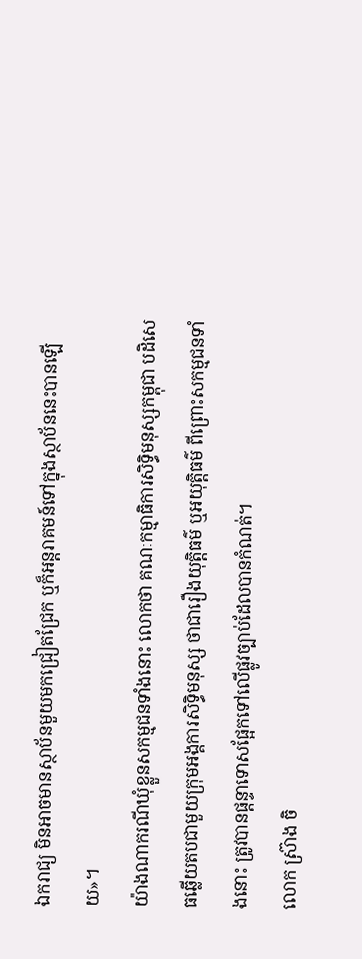ឯករាជ្យ មិនអាចមានស្ថាប័នមួយមកជ្រៀតជ្រែក ឬក៏អន្តរាគមន៍ទៅក្នុងស្ថាប័ននេះបានឡើយ»។
យ៉ាងណាករណីឃុំខ្លួនសកម្មជនទាំងនោះ លោកថា គណៈកម្មាធិការសិទ្ធិមនុស្សកម្ពុជា បដិសេធឆ្លើយតបជាមួយក្រុមអង្គការសិទ្ធិមនុស្ស ថាជារឿងយុត្តិធម៌ ឬអយុត្តិធម៌ ពីព្រោះសកម្មជនទាំងនោះ ត្រូវបានផ្តន្ទាទោសផ្អែកទៅលើផ្លូវច្បាប់ដែលបានកំណត់។
លោក ស្រ៊ាង ចិ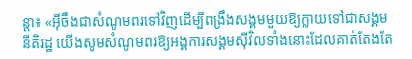ន្តា៖ «អ៊ីចឹងជាសំណូមពរទៅវិញដើម្បីពង្រឹងសង្គមមួយឱ្យក្លាយទៅជាសង្គមនីតិរដ្ឋ យើងសូមសំណូមពរឱ្យអង្គការសង្គមស៊ីវិលទាំងនោះដែលគាត់តែងតែ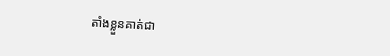តាំងខ្លួនគាត់ជា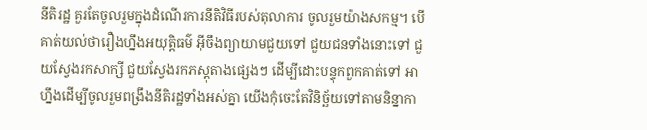នីតិរដ្ឋ គួរតែចូលរួមក្នុងដំណើរការនីតិវិធីរបស់តុលាការ ចូលរួមយ៉ាងសកម្ម។ បើគាត់យល់ថារឿងហ្នឹងអយុត្តិធម៌ អ៊ីចឹងព្យាយាមជួយទៅ ជួយជនទាំងនោះទៅ ជួយស្វែងរកសាក្សី ជួយស្វែងរកភស្ដុតាងផ្សេងៗ ដើម្បីដោះបន្ទុកពួកគាត់ទៅ អាហ្នឹងដើម្បីចូលរួមពង្រឹងនីតិរដ្ឋទាំងអស់គ្នា យើងកុំចេះតែវិនិច្ឆ័យទៅតាមនិន្នាកា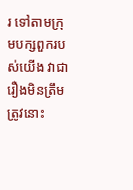រ ទៅតាមក្រុមបក្សពួករបស់យើង វាជារឿងមិនត្រឹមត្រូវនោះ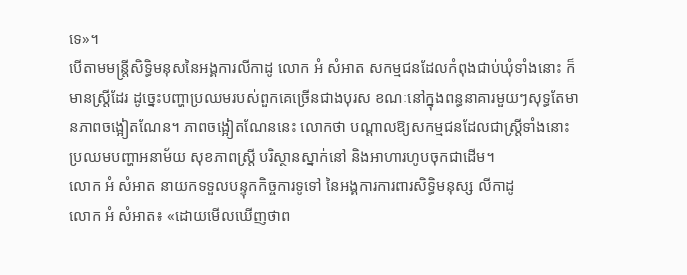ទេ»។
បើតាមមន្ត្រីសិទ្ធិមនុសនៃអង្គការលីកាដូ លោក អំ សំអាត សកម្មជនដែលកំពុងជាប់ឃុំទាំងនោះ ក៏មានស្ដ្រីដែរ ដូច្នេះបញ្ហាប្រឈមរបស់ពួកគេច្រើនជាងបុរស ខណៈនៅក្នុងពន្ធនាគារមួយៗសុទ្ធតែមានភាពចង្អៀតណែន។ ភាពចង្អៀតណែននេះ លោកថា បណ្ដាលឱ្យសកម្មជនដែលជាស្ដ្រីទាំងនោះ ប្រឈមបញ្ហាអនាម័យ សុខភាពស្ដ្រី បរិស្ថានស្នាក់នៅ និងអាហារហូបចុកជាដើម។
លោក អំ សំអាត នាយកទទួលបន្ទុកកិច្ចការទូទៅ នៃអង្គការការពារសិទ្ធិមនុស្ស លីកាដូ
លោក អំ សំអាត៖ «ដោយមើលឃើញថាព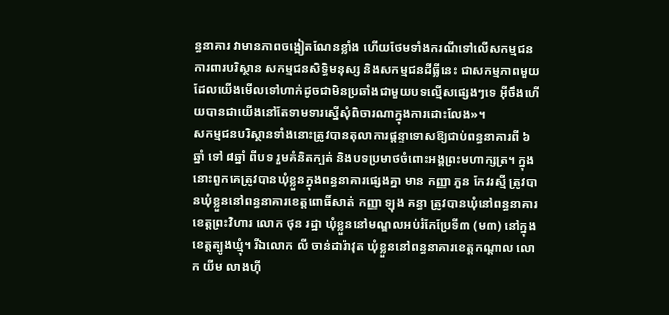ន្ធនាគារ វាមានភាពចង្អៀតណែនខ្លាំង ហើយថែមទាំងករណីទៅលើសកម្មជនការពារបរិស្ថាន សកម្មជនសិទ្ធិមនុស្ស និងសកម្មជនដីធ្លីនេះ ជាសកម្មភាពមួយដែលយើងមើលទៅហាក់ដូចជាមិនប្រឆាំងជាមួយបទល្មើសផ្សេងៗទេ អ៊ីចឹងហើយបានជាយើងនៅតែទាមទារស្នើសុំពិចារណាក្នុងការដោះលែង»។
សកម្មជនបរិស្ថានទាំងនោះត្រូវបានតុលាការផ្តន្ទាទោសឱ្យជាប់ពន្ធនាគារពី ៦ឆ្នាំ ទៅ ៨ឆ្នាំ ពីបទ រួមគំនិតក្បត់ និងបទប្រមាថចំពោះអង្គព្រះមហាក្សត្រ។ ក្នុងនោះពួកគេត្រូវបានឃុំខ្លួនក្នុងពន្ធនាគារផ្សេងគ្នា មាន កញ្ញា ភួន កែវរស្មី ត្រូវបានឃុំខ្លួននៅពន្ធនាគារខេត្តពោធិ៍សាត់ កញ្ញា ឡុង គន្ធា ត្រូវបានឃុំនៅពន្ធនាគារខេត្តព្រះវិហារ លោក ថុន រដ្ឋា ឃុំខ្លួននៅមណ្ឌលអប់រំកែប្រែទី៣ (ម៣) នៅក្នុងខេត្តត្បូងឃ្មុំ។ រីឯលោក លី ចាន់ដារ៉ាវុត ឃុំខ្លួននៅពន្ធនាគារខេត្តកណ្តាល លោក យីម លាងហ៊ី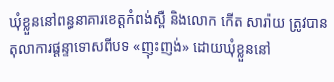ឃុំខ្លួននៅពន្ធនាគារខេត្តកំពង់ស្ពឺ និងលោក កើត សារ៉ាយ ត្រូវបានតុលាការផ្តន្ទាទោសពីបទ «ញុះញង់» ដោយឃុំខ្លួននៅ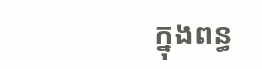ក្នុងពន្ធ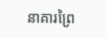នាគារព្រៃ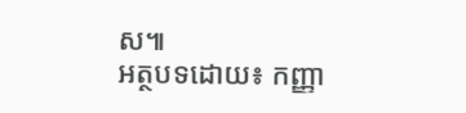ស៕
អត្ថបទដោយ៖ កញ្ញា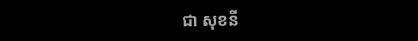ជា សុខនី